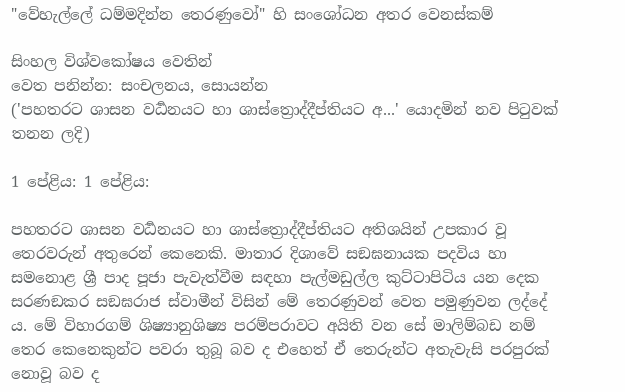"වේහැල්ලේ ධම්මදින්න තෙරණුවෝ" හි සංශෝධන අතර වෙනස්කම්

සිංහල විශ්වකෝෂය වෙතින්
වෙත පනින්න: සංචලනය, සොයන්න
('පහතරට ශාසන වර්‍ධනයට හා ශාස්ත්‍රොද්දීප්තියට අ...' යොදමින් නව පිටුවක් තනන ලදි)

1 පේළිය: 1 පේළිය:

පහතරට ශාසන වර්‍ධනයට හා ශාස්ත්‍රොද්දීප්තියට අතිශයින් උපකාර වූ තෙරවරුන් අතුරෙන් කෙනෙකි. මාතාර දිශාවේ සඞඝනායක පදවිය හා සමනොළ ශ්‍රී පාද පූජා පැවැත්වීම සඳහා පැල්මඩුල්ල කුට්ටාපිටිය යන දෙක සරණඞකර සඞඝරාජ ස්වාමීන් විසින් මේ තෙරණුවන් වෙත පමුණුවන ලද්දේ ය. මේ විහාරගම් ශිෂ්‍යානුශිෂ්‍ය පරම්පරාවට අයිති වන සේ මාලිම්බඩ නම් තෙර කෙනෙකුන්ට පවරා තුබූ බව ද එහෙත් ඒ තෙරුන්ට අතැවැසි පරපුරක් නොවූ බව ද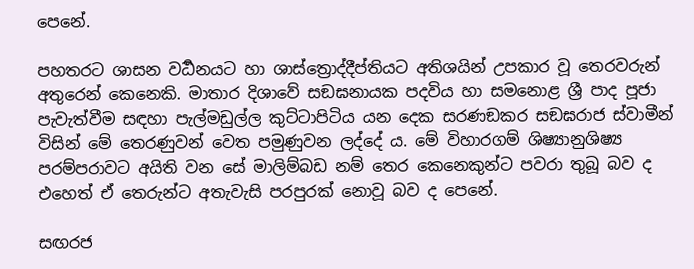පෙනේ.

පහතරට ශාසන වර්‍ධනයට හා ශාස්ත්‍රොද්දීප්තියට අතිශයින් උපකාර වූ තෙරවරුන් අතුරෙන් කෙනෙකි. මාතාර දිශාවේ සඞඝනායක පදවිය හා සමනොළ ශ්‍රී පාද පූජා පැවැත්වීම සඳහා පැල්මඩුල්ල කුට්ටාපිටිය යන දෙක සරණඞකර සඞඝරාජ ස්වාමීන් විසින් මේ තෙරණුවන් වෙත පමුණුවන ලද්දේ ය. මේ විහාරගම් ශිෂ්‍යානුශිෂ්‍ය පරම්පරාවට අයිති වන සේ මාලිම්බඩ නම් තෙර කෙනෙකුන්ට පවරා තුබූ බව ද එහෙත් ඒ තෙරුන්ට අතැවැසි පරපුරක් නොවූ බව ද පෙනේ.

සඟරජ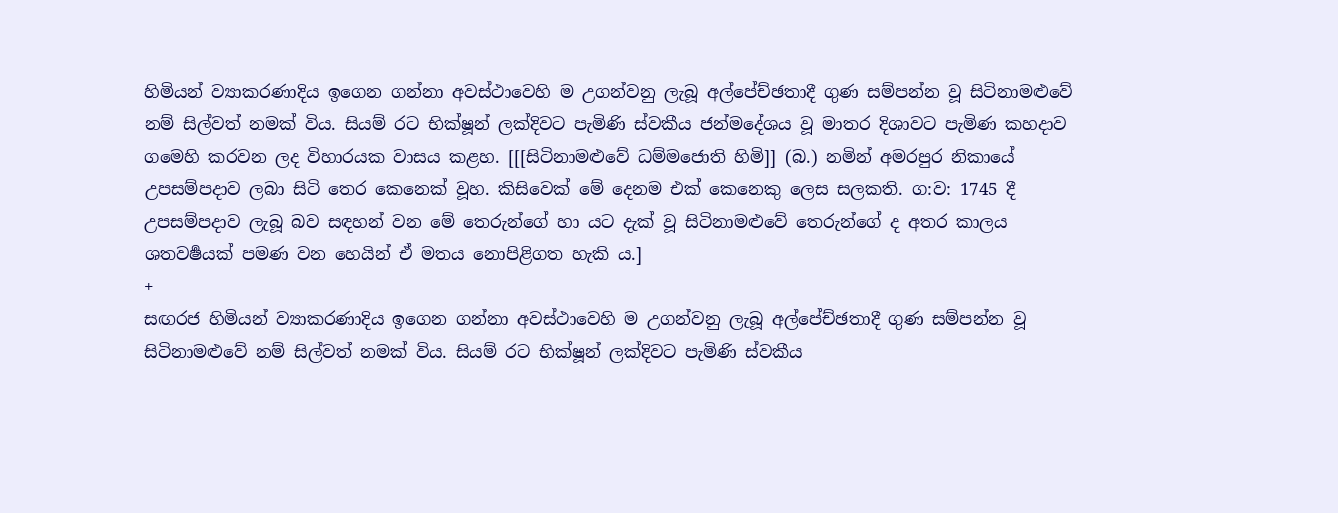හිමියන් ව්‍යාකරණාදිය ඉගෙන ගන්නා අවස්ථාවෙහි ම උගන්වනු ලැබූ අල්පේච්ඡතාදී ගුණ සම්පන්න වූ සිටිනාමළුවේ නම් සිල්වත් නමක් විය. සියම් රට භික්ෂූන් ලක්දිවට පැමිණි ස්වකීය ජන්මදේශය වූ මාතර දිශාවට පැමිණ කහදාව ගමෙහි කරවන ලද විහාරයක වාසය කළහ. [[[සිටිනාමළුවේ ධම්මජොති හිමි]] (බ.) නමින් අමරපුර නිකායේ උපසම්පදාව ලබා සිටි තෙර කෙනෙක් වූහ. කිසිවෙක් මේ දෙනම එක් කෙනෙකු ලෙස සලකති. ග:ව: 1745 දී උපසම්පදාව ලැබූ බව සඳහන් වන මේ තෙරුන්ගේ හා යට දැක් වූ සිටිනාමළුවේ තෙරුන්ගේ ද අතර කාලය ශතවර්‍ෂයක් පමණ වන හෙයින් ඒ මතය නොපිළිගත හැකි ය.]
+
සඟරජ හිමියන් ව්‍යාකරණාදිය ඉගෙන ගන්නා අවස්ථාවෙහි ම උගන්වනු ලැබූ අල්පේච්ඡතාදී ගුණ සම්පන්න වූ සිටිනාමළුවේ නම් සිල්වත් නමක් විය. සියම් රට භික්ෂූන් ලක්දිවට පැමිණි ස්වකීය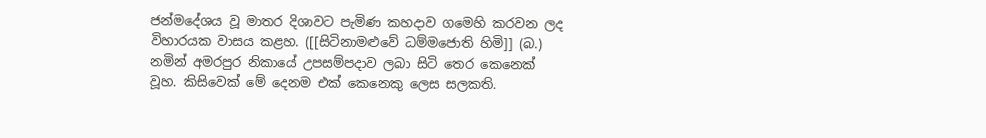ජන්මදේශය වූ මාතර දිශාවට පැමිණ කහදාව ගමෙහි කරවන ලද විහාරයක වාසය කළහ. ([[සිටිනාමළුවේ ධම්මජොති හිමි]] (බ.) නමින් අමරපුර නිකායේ උපසම්පදාව ලබා සිටි තෙර කෙනෙක් වූහ. කිසිවෙක් මේ දෙනම එක් කෙනෙකු ලෙස සලකති.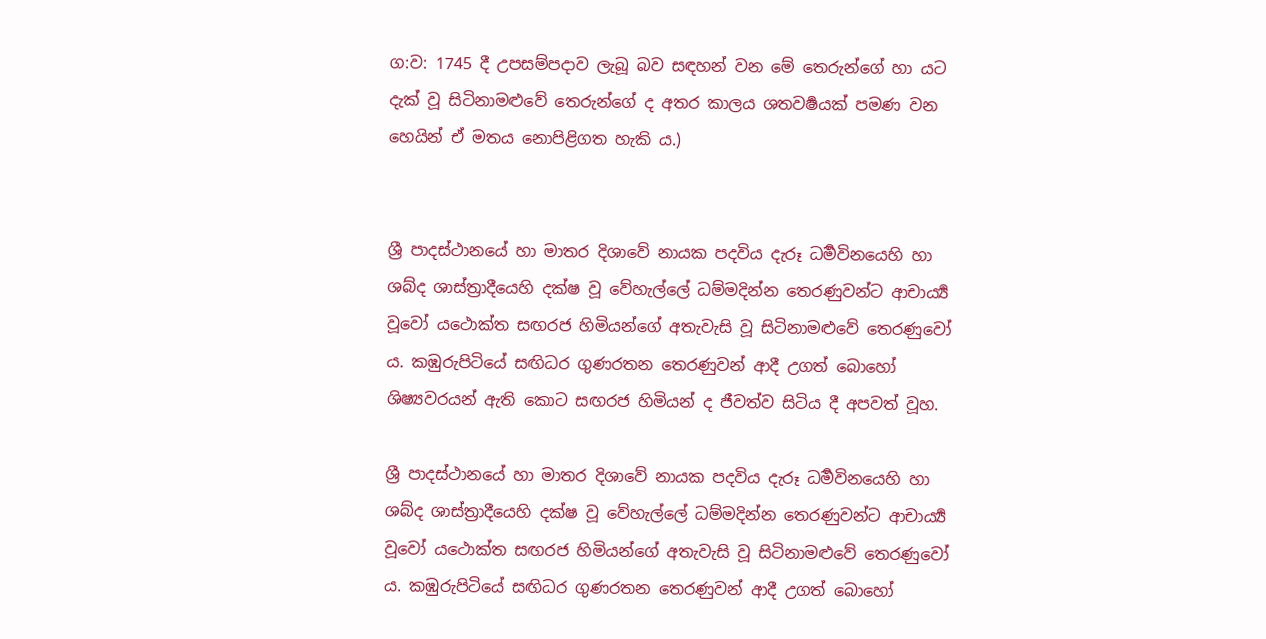ග:ව: 1745 දී උපසම්පදාව ලැබූ බව සඳහන් වන මේ තෙරුන්ගේ හා යට දැක් වූ සිටිනාමළුවේ තෙරුන්ගේ ද අතර කාලය ශතවර්‍ෂයක් පමණ වන හෙයින් ඒ මතය නොපිළිගත හැකි ය.)


ශ්‍රී පාදස්ථානයේ හා මාතර දිශාවේ නායක පදවිය දැරූ ධර්‍මවිනයෙහි හා ශබ්ද ශාස්ත්‍රාදීයෙහි දක්ෂ වූ වේහැල්ලේ ධම්මදින්න තෙරණුවන්ට ආචාර්‍ය්‍ය වූවෝ යථොක්ත සඟරජ හිමියන්ගේ අතැවැසි වූ සිටිනාමළුවේ තෙරණුවෝ ය. කඹුරුපිටියේ සඟිධර ගුණරතන තෙරණුවන් ආදී උගත් බොහෝ ශිෂ්‍යවරයන් ඇති කොට සඟරජ හිමියන් ද ජීවත්ව සිටිය දී අපවත් වූහ.

ශ්‍රී පාදස්ථානයේ හා මාතර දිශාවේ නායක පදවිය දැරූ ධර්‍මවිනයෙහි හා ශබ්ද ශාස්ත්‍රාදීයෙහි දක්ෂ වූ වේහැල්ලේ ධම්මදින්න තෙරණුවන්ට ආචාර්‍ය්‍ය වූවෝ යථොක්ත සඟරජ හිමියන්ගේ අතැවැසි වූ සිටිනාමළුවේ තෙරණුවෝ ය. කඹුරුපිටියේ සඟිධර ගුණරතන තෙරණුවන් ආදී උගත් බොහෝ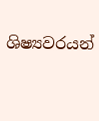ශිෂ්‍යවරයන්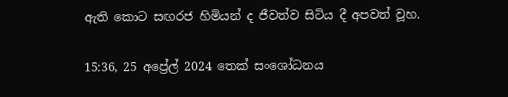ඇති කොට සඟරජ හිමියන් ද ජීවත්ව සිටිය දී අපවත් වූහ.

15:36, 25 අප්‍රේල් 2024 තෙක් සංශෝධනය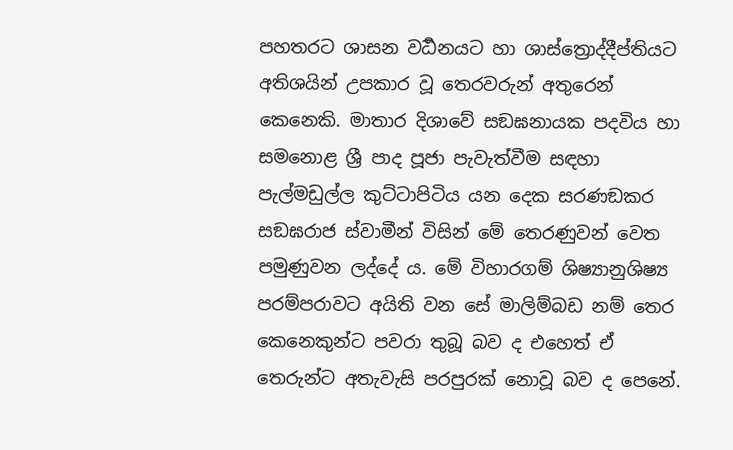පහතරට ශාසන වර්‍ධනයට හා ශාස්ත්‍රොද්දීප්තියට අතිශයින් උපකාර වූ තෙරවරුන් අතුරෙන් කෙනෙකි. මාතාර දිශාවේ සඞඝනායක පදවිය හා සමනොළ ශ්‍රී පාද පූජා පැවැත්වීම සඳහා පැල්මඩුල්ල කුට්ටාපිටිය යන දෙක සරණඞකර සඞඝරාජ ස්වාමීන් විසින් මේ තෙරණුවන් වෙත පමුණුවන ලද්දේ ය. මේ විහාරගම් ශිෂ්‍යානුශිෂ්‍ය පරම්පරාවට අයිති වන සේ මාලිම්බඩ නම් තෙර කෙනෙකුන්ට පවරා තුබූ බව ද එහෙත් ඒ තෙරුන්ට අතැවැසි පරපුරක් නොවූ බව ද පෙනේ.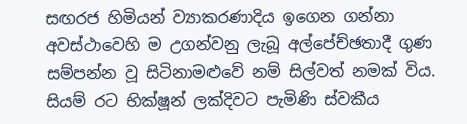සඟරජ හිමියන් ව්‍යාකරණාදිය ඉගෙන ගන්නා අවස්ථාවෙහි ම උගන්වනු ලැබූ අල්පේච්ඡතාදී ගුණ සම්පන්න වූ සිටිනාමළුවේ නම් සිල්වත් නමක් විය. සියම් රට භික්ෂූන් ලක්දිවට පැමිණි ස්වකීය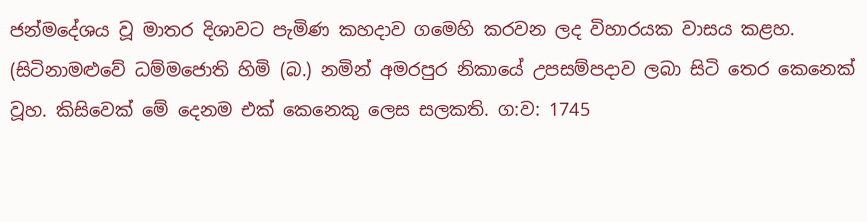ජන්මදේශය වූ මාතර දිශාවට පැමිණ කහදාව ගමෙහි කරවන ලද විහාරයක වාසය කළහ. (සිටිනාමළුවේ ධම්මජොති හිමි (බ.) නමින් අමරපුර නිකායේ උපසම්පදාව ලබා සිටි තෙර කෙනෙක් වූහ. කිසිවෙක් මේ දෙනම එක් කෙනෙකු ලෙස සලකති. ග:ව: 1745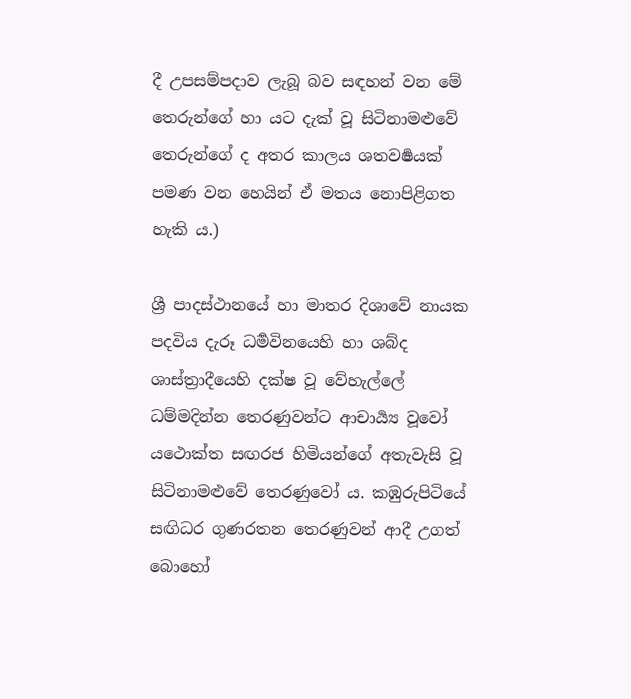දී උපසම්පදාව ලැබූ බව සඳහන් වන මේ තෙරුන්ගේ හා යට දැක් වූ සිටිනාමළුවේ තෙරුන්ගේ ද අතර කාලය ශතවර්‍ෂයක් පමණ වන හෙයින් ඒ මතය නොපිළිගත හැකි ය.)

ශ්‍රී පාදස්ථානයේ හා මාතර දිශාවේ නායක පදවිය දැරූ ධර්‍මවිනයෙහි හා ශබ්ද ශාස්ත්‍රාදීයෙහි දක්ෂ වූ වේහැල්ලේ ධම්මදින්න තෙරණුවන්ට ආචාර්‍ය්‍ය වූවෝ යථොක්ත සඟරජ හිමියන්ගේ අතැවැසි වූ සිටිනාමළුවේ තෙරණුවෝ ය. කඹුරුපිටියේ සඟිධර ගුණරතන තෙරණුවන් ආදී උගත් බොහෝ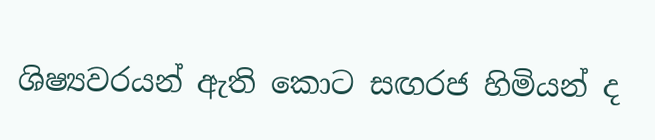ශිෂ්‍යවරයන් ඇති කොට සඟරජ හිමියන් ද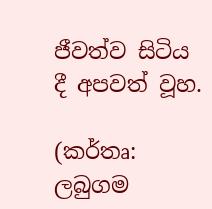ජීවත්ව සිටිය දී අපවත් වූහ.

(කර්තෘ: ලබුගම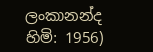ලංකානන්ද හිමි: 1956)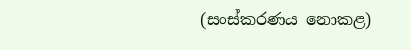(සංස්කරණය නොකළ)